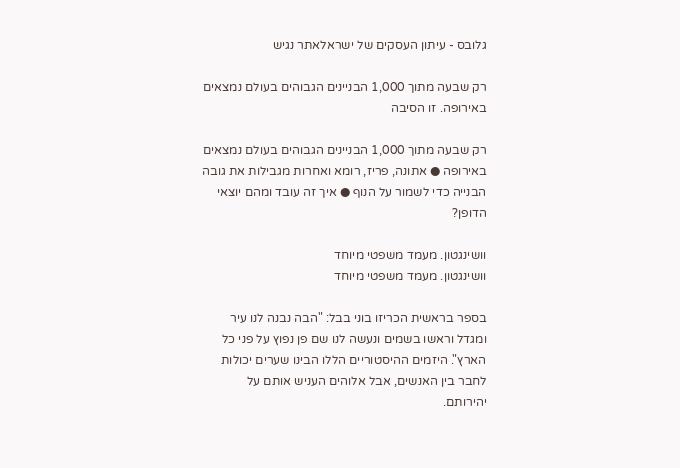גלובס - עיתון העסקים של ישראלאתר נגיש

רק שבעה מתוך 1,000 הבניינים הגבוהים בעולם נמצאים באירופה. זו הסיבה

רק שבעה מתוך 1,000 הבניינים הגבוהים בעולם נמצאים באירופה ● אתונה, פריז, רומא ואחרות מגבילות את גובה הבנייה כדי לשמור על הנוף ● איך זה עובד ומהם יוצאי הדופן?

וושינגטון. מעמד משפטי מיוחד
וושינגטון. מעמד משפטי מיוחד

בספר בראשית הכריזו בוני בבל: "הבה נבנה לנו עיר ומגדל וראשו בשמים ונעשה לנו שם פן נפוץ על פני כל הארץ". היזמים ההיסטוריים הללו הבינו שערים יכולות לחבר בין האנשים, אבל אלוהים העניש אותם על יהירותם.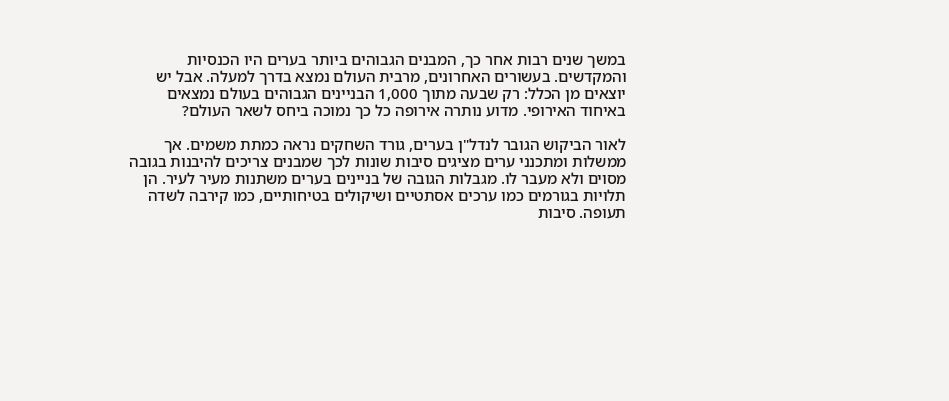במשך שנים רבות אחר כך, המבנים הגבוהים ביותר בערים היו הכנסיות והמקדשים. בעשורים האחרונים, מרבית העולם נמצא בדרך למעלה. אבל יש יוצאים מן הכלל: רק שבעה מתוך 1,000 הבניינים הגבוהים בעולם נמצאים באיחוד האירופי. מדוע נותרה אירופה כל כך נמוכה ביחס לשאר העולם?

לאור הביקוש הגובר לנדל"ן בערים, גורד השחקים נראה כמתת משמים. אך ממשלות ומתכנני ערים מציגים סיבות שונות לכך שמבנים צריכים להיבנות בגובה מסוים ולא מעבר לו. מגבלות הגובה של בניינים בערים משתנות מעיר לעיר. הן תלויות בגורמים כמו ערכים אסתטיים ושיקולים בטיחותיים, כמו קירבה לשדה תעופה. סיבות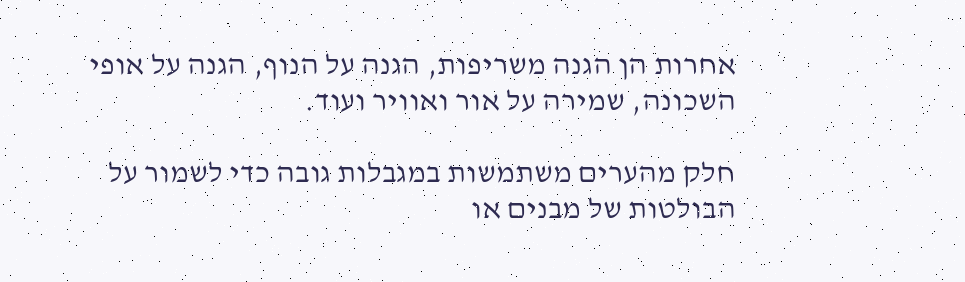אחרות הן הגנה משריפות, הגנה על הנוף, הגנה על אופי השכונה, שמירה על אור ואוויר ועוד.

חלק מהערים משתמשות במגבלות גובה כדי לשמור על הבולטות של מבנים או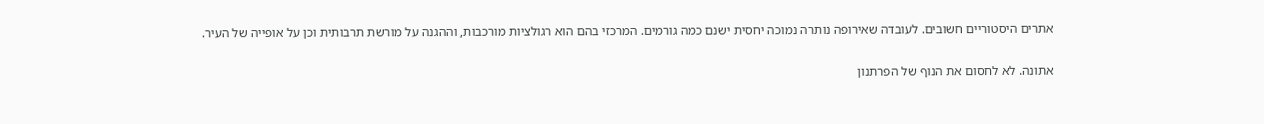אתרים היסטוריים חשובים. לעובדה שאירופה נותרה נמוכה יחסית ישנם כמה גורמים. המרכזי בהם הוא רגולציות מורכבות, וההגנה על מורשת תרבותית וכן על אופייה של העיר.

אתונה. לא לחסום את הנוף של הפרתנון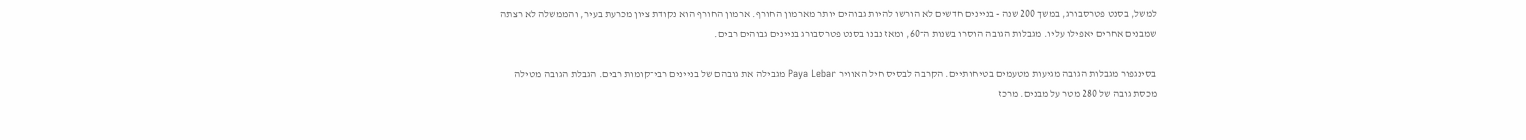למשל, בסנט פטרסבורג, במשך 200 שנה - בניינים חדשים לא הורשו להיות גבוהים יותר מארמון החורף. ארמון החורף הוא נקודת ציון מכרעת בעיר, והממשלה לא רצתה שמבנים אחרים יאפילו עליו. מגבלות הגובה הוסרו בשנות ה־60, ומאז נבנו בסנט פטרסבורג בניינים גבוהים רבים.

בסינגפור מגבלות הגובה מגיעות מטעמים בטיחותיים. הקרבה לבסיס חיל האוויר Paya Lebar מגבילה את גובהם של בניינים רבי־קומות רבים. הגבלת הגובה מטילה מכסת גובה של 280 מטר על מבנים. מרכז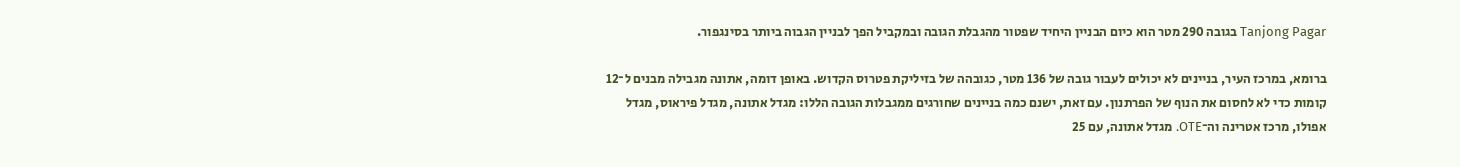Tanjong Pagar בגובה 290 מטר הוא כיום הבניין היחיד שפטור מהגבלת הגובה ובמקביל הפך לבניין הגבוה ביותר בסינגפור.

ברומא, במרכז העיר, בניינים לא יכולים לעבור גובה של 136 מטר, כגובהה של בזיליקת פטרוס הקדוש. באופן דומה, אתונה מגבילה מבנים ל־12 קומות כדי לא לחסום את הנוף של הפרתנון. עם זאת, ישנם כמה בניינים שחורגים ממגבלות הגובה הללו: מגדל אתונה, מגדל פיראוס, מגדל אפולו, מרכז אטרינה וה־OTE. מגדל אתונה, עם 25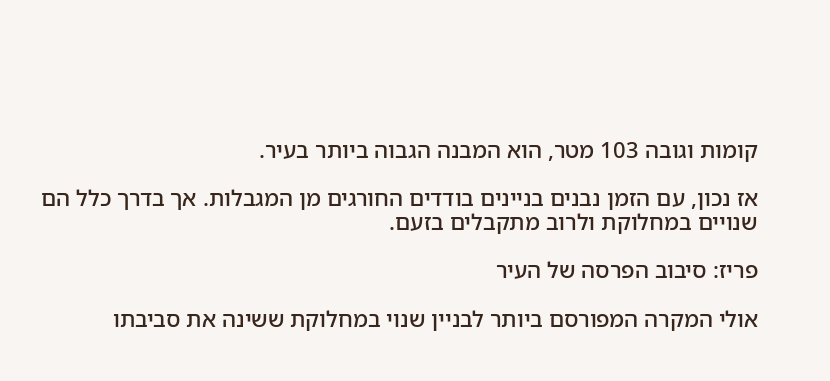קומות וגובה 103 מטר, הוא המבנה הגבוה ביותר בעיר.

אז נכון, עם הזמן נבנים בניינים בודדים החורגים מן המגבלות. אך בדרך כלל הם שנויים במחלוקת ולרוב מתקבלים בזעם.

פריז: סיבוב הפרסה של העיר

אולי המקרה המפורסם ביותר לבניין שנוי במחלוקת ששינה את סביבתו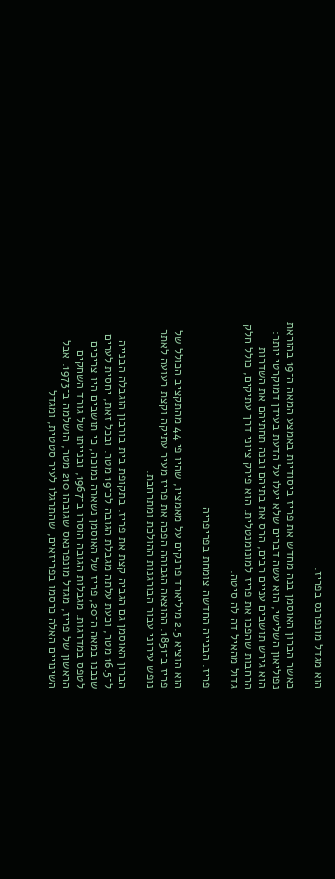הוא מגדל מונפרנס בפריז.

כאשר הברון האוסמן בנה מחדש את פריז ביסודיות באמצע המאה ה־19 בהוראת נפוליאון השלישי, הוא עשה דברים שלא יעלו על הדעת בעידן דמוקרטי יותר: הוא גירש תושבים עניים רבים, הרס את בתיהם ובנה תחתיהם את השדרות הרחבות שהפכו את פריז למונומנטלית. הוא פירק ציוני דרך עתיקים, כולל חלק גדול מהאיל דה לה סיטה.

פריז. הבנייה החדשה צומחת בפריפריה

הוא הוציא 2.5 מיליארד פרנקים על מאמציו, שהיו פי 44 מהתקציב הכולל של פריז ב־1851. ההוצאה הגבוהה הפכה את פריז מעיר עתיקה וקצת רעועה לאתר נופש עירוני עבור הבורגנות ההולכת ומתרחבת.

הברון האוסמן גם הגביה קצת את פריז. בתקופת בית בורבון הוגבלה הבנייה ל־16.5 מטר, וכעת עלתה מגבלת הגובה לכ־19 מטר. ובכל זאת, יחסית לערים שנבנו במאה ה־20, פריז של האוסמן נשארה נמוכה, כי תושבים היו צריכים לטפס במדרגות. מגבלות הגובה הוסרו ב־1967, ובנייתו של גורד השחקים הראשון של פריז, מגדל מונפרנאס שגובהו 210 מטר, הושלמה ב־1973. אבל השינויים האלה כרסמו בפריזאים, שהתרגלו לעיר סטטית, ומגדל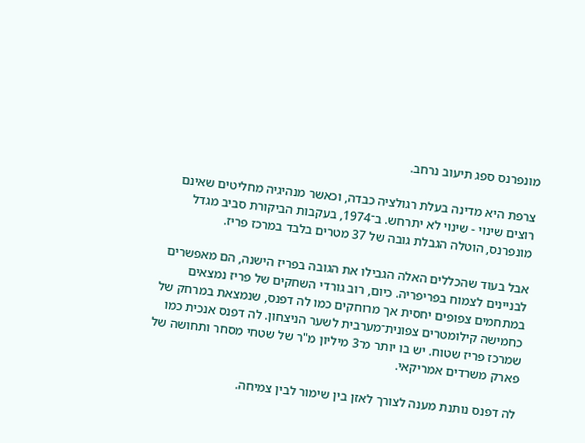מונפרנס ספג תיעוב נרחב.

צרפת היא מדינה בעלת רגולציה כבדה, וכאשר מנהיגיה מחליטים שאינם רוצים שינוי - שינוי לא יתרחש. ב־1974, בעקבות הביקורת סביב מגדל מונפרנס, הוטלה הגבלת גובה של 37 מטרים בלבד במרכז פריז.

אבל בעוד שהכללים האלה הגבילו את הגובה בפריז הישנה, הם מאפשרים לבניינים לצמוח בפריפריה. כיום, רוב גורדי השחקים של פריז נמצאים במתחמים צפופים יחסית אך מרוחקים כמו לה דפנס, שנמצאת במרחק של כחמישה קילומטרים צפונית־מערבית לשער הניצחון. לה דפנס אנכית כמו שמרכז פריז שטוח. יש בו יותר מ־3 מיליון מ"ר של שטחי מסחר ותחושה של פארק משרדים אמריקאי.

לה דפנס נותנת מענה לצורך לאזן בין שימור לבין צמיחה.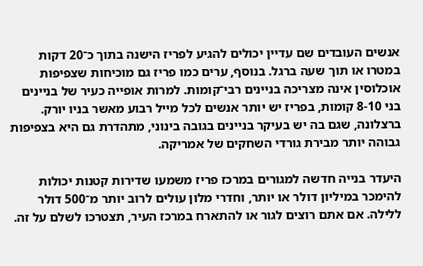אנשים העובדים שם עדיין יכולים להגיע לפריז הישנה בתוך כ־20 דקות במטרו או תוך שעה ברגל. בנוסף, ערים כמו פריז גם מוכיחות שצפיפות אוכלוסין אינה מצריכה בניינים רבי־קומות. למרות אופייה כעיר של בניינים בני 8-10 קומות, בפריז יש יותר אנשים לכל מייל רבוע מאשר בניו יורק. ברצלונה, שגם בה יש בעיקר בניינים בגובה בינוני, מתהדרת גם היא בצפיפות גבוהה יותר מבירת גורדי השחקים של אמריקה.

היעדר בנייה חדשה למגורים במרכז פריז משמעו שדירות קטנות יכולות להימכר במיליון דולר או יותר, וחדרי מלון עולים לרוב יותר מ־500 דולר ללילה. אם אתם רוצים לגור או להתארח במרכז העיר, תצטרכו לשלם על זה.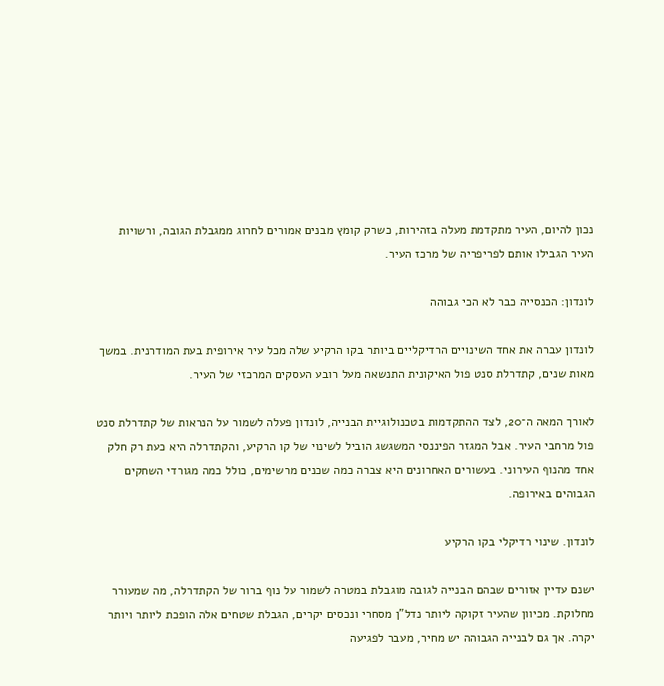נכון להיום, העיר מתקדמת מעלה בזהירות, כשרק קומץ מבנים אמורים לחרוג ממגבלת הגובה, ורשויות העיר הגבילו אותם לפריפריה של מרכז העיר.

לונדון: הכנסייה כבר לא הכי גבוהה

לונדון עברה את אחד השינויים הרדיקליים ביותר בקו הרקיע שלה מכל עיר אירופית בעת המודרנית. במשך מאות שנים, קתדרלת סנט פול האיקונית התנשאה מעל רובע העסקים המרכזי של העיר.

לאורך המאה ה־20, לצד ההתקדמות בטכנולוגיית הבנייה, לונדון פעלה לשמור על הנראות של קתדרלת סנט פול מרחבי העיר. אבל המגזר הפיננסי המשגשג הוביל לשינוי של קו הרקיע, והקתדרלה היא כעת רק חלק אחד מהנוף העירוני. בעשורים האחרונים היא צברה כמה שכנים מרשימים, כולל כמה מגורדי השחקים הגבוהים באירופה.

לונדון. שינוי רדיקלי בקו הרקיע

ישנם עדיין אזורים שבהם הבנייה לגובה מוגבלת במטרה לשמור על נוף ברור של הקתדרלה, מה שמעורר מחלוקת. מכיוון שהעיר זקוקה ליותר נדל"ן מסחרי ונכסים יקרים, הגבלת שטחים אלה הופכת ליותר ויותר יקרה. אך גם לבנייה הגבוהה יש מחיר, מעבר לפגיעה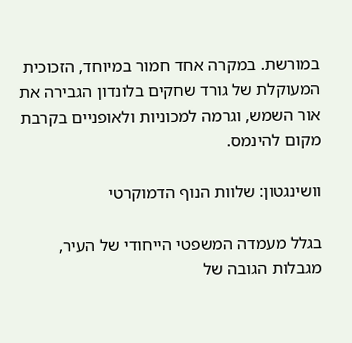במורשת. במקרה אחד חמור במיוחד, הזכוכית המעוקלת של גורד שחקים בלונדון הגבירה את אור השמש, וגרמה למכוניות ולאופניים בקרבת מקום להינמס.

וושינגטון: שלוות הנוף הדמוקרטי

בגלל מעמדה המשפטי הייחודי של העיר, מגבלות הגובה של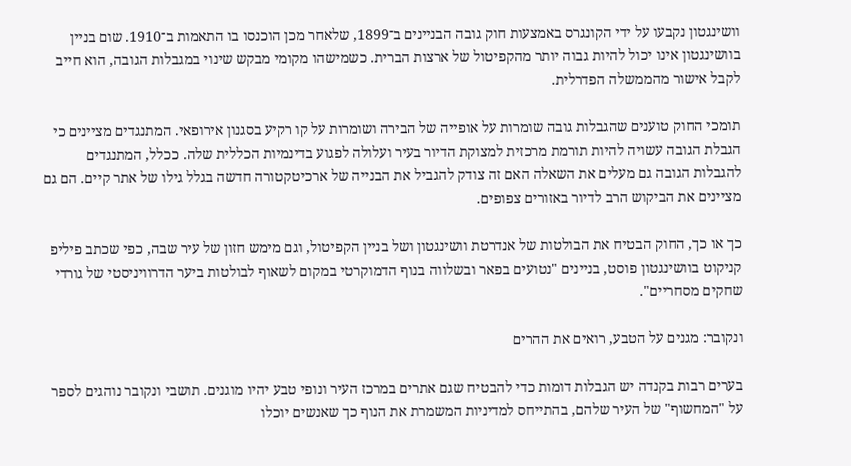וושינגטון נקבעו על ידי הקונגרס באמצעות חוק גובה הבניינים ב־1899, שלאחר מכן הוכנסו בו התאמות ב־1910. שום בניין בוושינגטון אינו יכול להיות גבוה יותר מהקפיטול של ארצות הברית. כשמישהו מקומי מבקש שינוי במגבלות הגובה, הוא חייב לקבל אישור מהממשלה הפדרלית.

תומכי החוק טוענים שהגבלות גובה שומרות על אופייה של הבירה ושומרות על קו רקיע בסגנון אירופאי. המתנגדים מציינים כי הגבלת הגובה עשויה להיות תורמת מרכזית למצוקת הדיור בעיר ועלולה לפגוע בדינמיות הכללית שלה. ככלל, המתנגדים להגבלות הגובה גם מעלים את השאלה האם זה צודק להגביל את הבנייה של ארכיטקטורה חדשה בגלל גילו של אתר קיים. הם גם מציינים את הביקוש הרב לדיור באזורים צפופים.

כך או כך, החוק הבטיח את הבולטות של אנדרטת וושינגטון ושל בניין הקפיטול, וגם מימש חזון של עיר שבה, כפי שכתב פיליפ קניקוט בוושינגטון פוסט, בניינים "נטועים בפאר ובשלווה בנוף הדמוקרטי במקום לשאוף לבולטות ביער הדרוויניסטי של גורדי שחקים מסחריים".

ונקובר: מגנים על הטבע, רואים את ההרים

בערים רבות בקנדה יש הגבלות דומות כדי להבטיח שגם אתרים במרכז העיר ונופי טבע יהיו מוגנים. תושבי ונקובר נוהגים לספר על "המחשוף" של העיר שלהם, בהתייחס למדיניות המשמרת את הנוף כך שאנשים יוכלו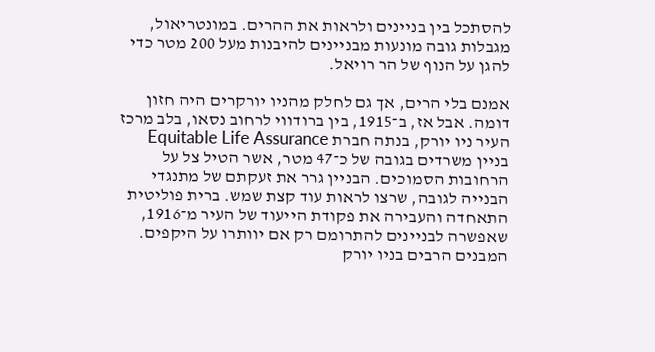להסתכל בין בניינים ולראות את ההרים. במונטריאול, מגבלות גובה מונעות מבניינים להיבנות מעל 200 מטר כדי להגן על הנוף של הר רויאל.

אמנם בלי הרים, אך גם לחלק מהניו יורקרים היה חזון דומה. אבל אז, ב־1915, בין ברודווי לרחוב נסאו, בלב מרכז העיר ניו יורק, בנתה חברת Equitable Life Assurance בניין משרדים בגובה של כ־47 מטר, אשר הטיל צל על הרחובות הסמוכים. הבניין גרר את זעקתם של מתנגדי הבנייה לגובה, שרצו לראות עוד קצת שמש. ברית פוליטית התאחדה והעבירה את פקודת הייעוד של העיר מ־1916, שאפשרה לבניינים להתרומם רק אם יוותרו על היקפים. המבנים הרבים בניו יורק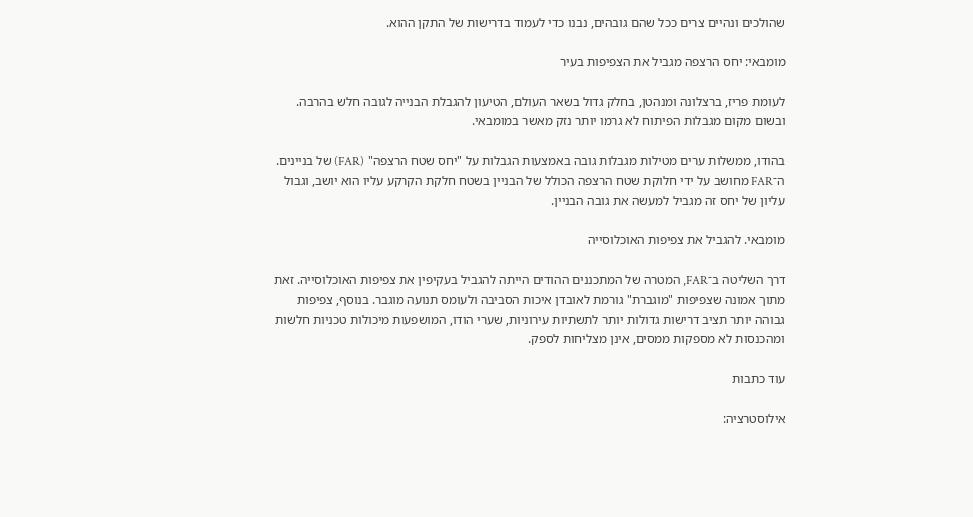שהולכים ונהיים צרים ככל שהם גובהים, נבנו כדי לעמוד בדרישות של התקן ההוא.

מומבאי: יחס הרצפה מגביל את הצפיפות בעיר

לעומת פריז, ברצלונה ומנהטן, בחלק גדול בשאר העולם, הטיעון להגבלת הבנייה לגובה חלש בהרבה. ובשום מקום מגבלות הפיתוח לא גרמו יותר נזק מאשר במומבאי.

בהודו, ממשלות ערים מטילות מגבלות גובה באמצעות הגבלות על "יחס שטח הרצפה" (FAR) של בניינים. ה־FAR מחושב על ידי חלוקת שטח הרצפה הכולל של הבניין בשטח חלקת הקרקע עליו הוא יושב, וגבול עליון של יחס זה מגביל למעשה את גובה הבניין.

מומבאי. להגביל את צפיפות האוכלוסייה

דרך השליטה ב־FAR, המטרה של המתכננים ההודים הייתה להגביל בעקיפין את צפיפות האוכלוסייה. זאת מתוך אמונה שצפיפות "מוגברת" גורמת לאובדן איכות הסביבה ולעומס תנועה מוגבר. בנוסף, צפיפות גבוהה יותר תציב דרישות גדולות יותר לתשתיות עירוניות, שערי הודו, המושפעות מיכולות טכניות חלשות ומהכנסות לא מספקות ממסים, אינן מצליחות לספק.

עוד כתבות

אילוסטרציה: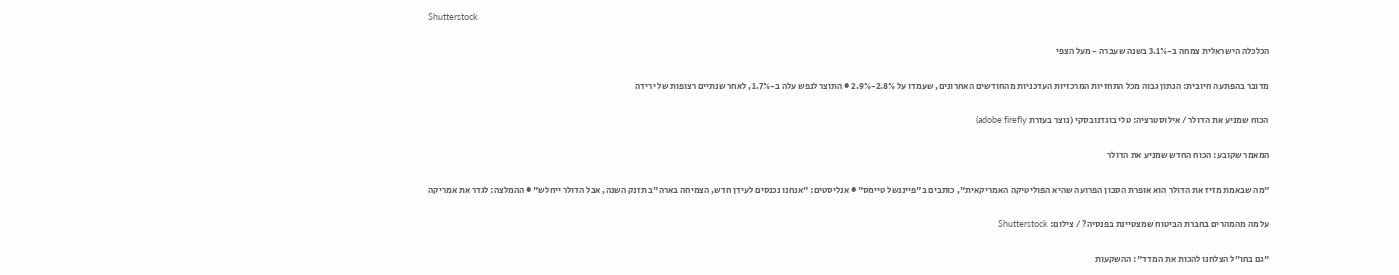Shutterstock

הכלכלה הישראלית צמחה ב-3.1% בשנה שעברה - מעל הצפי

מדובר בהפתעה חיובית: הנתון גבוה מכל התחזיות המרכזיות העדכניות מהחודשים האחרונים, שעמדו על 2.8%-2.9% ● התוצר לנפש עלה ב-1.7%, לאחר שנתיים רצופות של ירידה

הכוח שמניע את הדולר / אילוסטרציה: טלי בוגדנובסקי (נוצר בעזרת adobe firefly)

המאמר שקובע: הכוח החדש שמניע את הדולר

"מה שבאמת מזיז את הדולר הוא אופרת הסבון הפרועה שהיא הפוליטיקה האמריקאית", כותבים ב"פייננשל טיימס" ● אנליסטים: "אנחנו נכנסים לעידן חדש, הצמיחה בארה"ב תזנק השנה, אבל הדולר ייחלש" ● ההמלצה: לגדר את אמריקה

על מה מהמהרים בחברת הביטוח שמצטיינת בפנסיה? / צילום: Shutterstock

"גם בחו״ל הצלחנו להכות את המדד": ההשקעות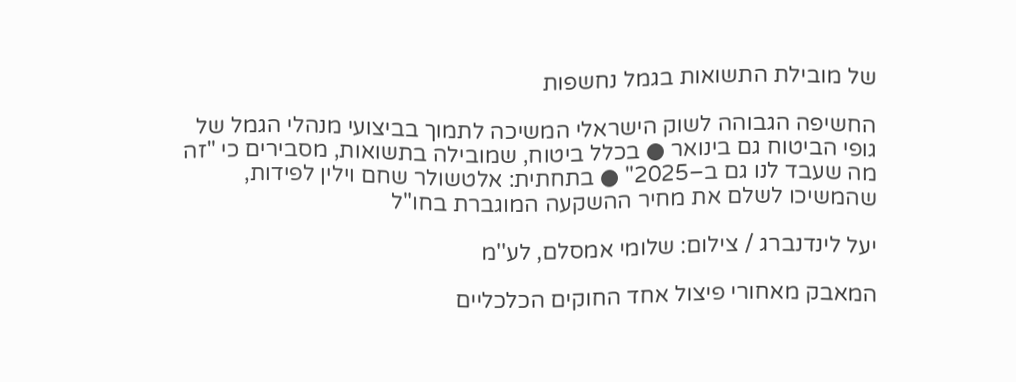של מובילת התשואות בגמל נחשפות

החשיפה הגבוהה לשוק הישראלי המשיכה לתמוך בביצועי מנהלי הגמל של גופי הביטוח גם בינואר ● בכלל ביטוח, שמובילה בתשואות, מסבירים כי "זה מה שעבד לנו גם ב–2025" ● בתחתית: אלטשולר שחם וילין לפידות, שהמשיכו לשלם את מחיר ההשקעה המוגברת בחו"ל

יעל לינדנברג / צילום: שלומי אמסלם, לע''מ

המאבק מאחורי פיצול אחד החוקים הכלכליים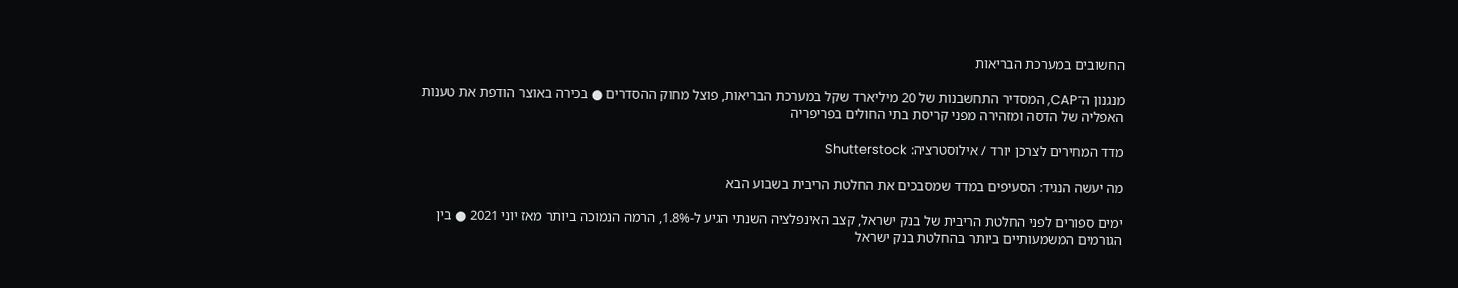החשובים במערכת הבריאות

מנגנון ה־CAP, המסדיר התחשבנות של 20 מיליארד שקל במערכת הבריאות, פוצל מחוק ההסדרים ● בכירה באוצר הודפת את טענות האפליה של הדסה ומזהירה מפני קריסת בתי החולים בפריפריה

מדד המחירים לצרכן יורד / אילוסטרציה: Shutterstock

מה יעשה הנגיד: הסעיפים במדד שמסבכים את החלטת הריבית בשבוע הבא

ימים ספורים לפני החלטת הריבית של בנק ישראל, קצב האינפלציה השנתי הגיע ל-1.8%, הרמה הנמוכה ביותר מאז יוני 2021 ● בין הגורמים המשמעותיים ביותר בהחלטת בנק ישראל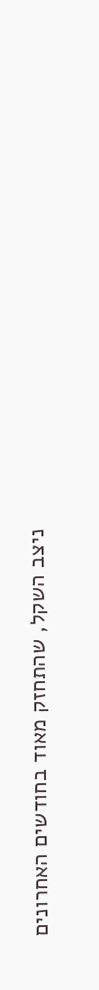ניצב השקל, שהתחזק מאוד בחודשים האחרונים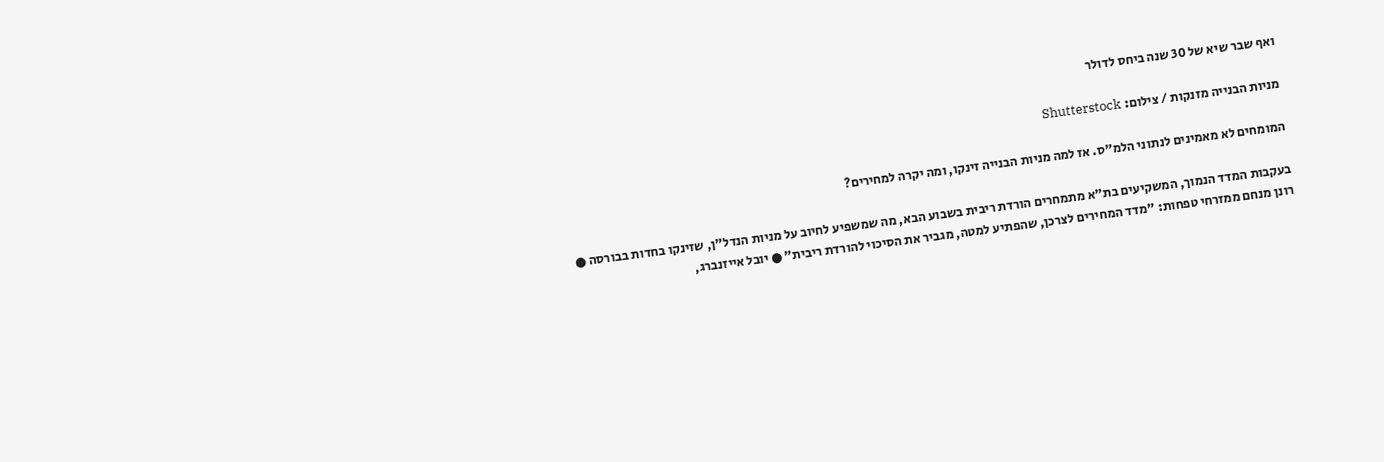ואף שבר שיא של 30 שנה ביחס לדולר

מניות הבנייה מזנקות / צילום: Shutterstock

המומחים לא מאמינים לנתוני הלמ"ס. אז למה מניות הבנייה זינקו, ומה יקרה למחירים?

בעקבות המדד הנמוך, המשקיעים בת"א מתמחרים הורדת ריבית בשבוע הבא, מה שמשפיע לחיוב על מניות הנדל"ן, שזינקו בחדות בבורסה ● רונן מנחם ממזרחי טפחות: "מדד המחירים לצרכן, שהפתיע למטה, מגביר את הסיכוי להורדת ריבית" ● יובל אייזנברג,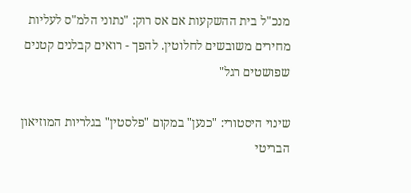מנכ"ל בית ההשקעות אם אס רוק: "נתוני הלמ"ס לעליות מחירים משובשים לחלוטין. להפך - רואים קבלנים קטנים שפושטים רגל"

שינוי היסטורי: "כנען" במקום "פלסטין" בגלריות המוזיאון הבריטי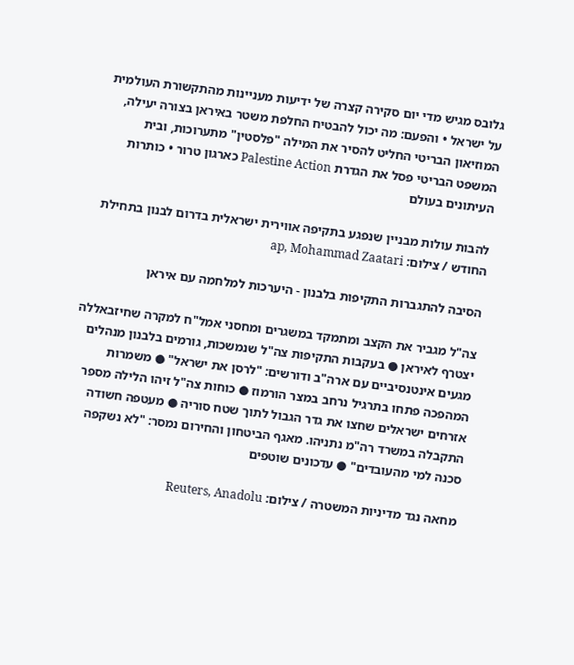גלובס מגיש מדי יום סקירה קצרה של ידיעות מעניינות מהתקשורת העולמית על ישראל • והפעם: מה יכול להבטיח החלפת משטר באיראן בצורה יעילה, המוזיאון הבריטי החליט להסיר את המילה "פלסטין" מתערוכות, ובית המשפט הבריטי פסל את הגדרת Palestine Action כארגון טרור • כותרות העיתונים בעולם

להבות עולות מבניין שנפגע בתקיפה אווירית ישראלית בדרום לבנון בתחילת החודש / צילום: ap, Mohammad Zaatari

הסיבה להתגברות התקיפות בלבנון - היערכות למלחמה עם איראן

צה"ל מגביר את הקצב ומתמקד במשגרים ומחסני אמל"ח למקרה שחיזבאללה יצטרף לאיראן ● בעקבות התקיפות צה"ל שנמשכות, גורמים בלבנון מנהלים מגעים אינטנסיביים עם ארה"ב ודורשים: "לרסן את ישראל" ● משמרות המהפכה פתחו בתרגיל נרחב במצר הורמוז ● כוחות צה"ל זיהו הלילה מספר אזרחים ישראלים שחצו את גדר הגבול לתוך שטח סוריה ● מעטפה חשודה התקבלה במשרד רה"מ נתניהו. מאגף הביטחון והחירום נמסר: "לא נשקפה סכנה למי מהעובדים" ● עדכונים שוטפים

מחאה נגד מדיניות המשטרה / צילום: Reuters, Anadolu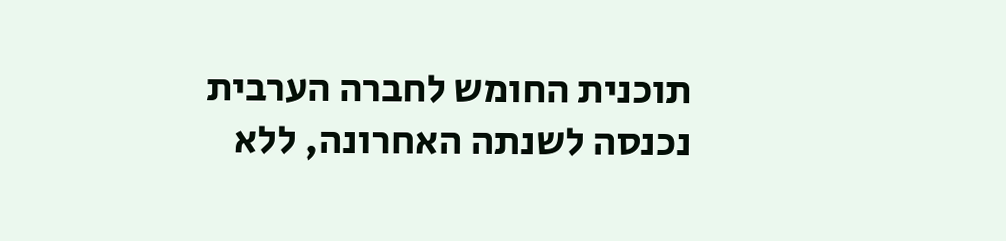תוכנית החומש לחברה הערבית נכנסה לשנתה האחרונה, ללא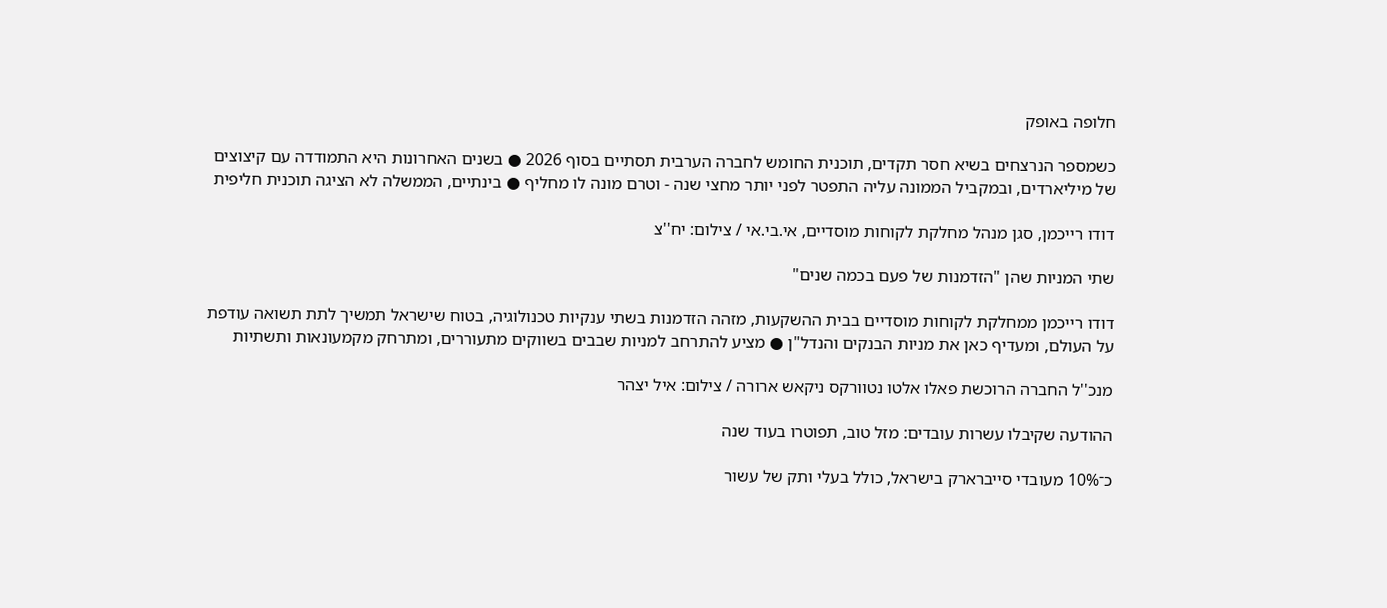חלופה באופק

כשמספר הנרצחים בשיא חסר תקדים, תוכנית החומש לחברה הערבית תסתיים בסוף 2026 ● בשנים האחרונות היא התמודדה עם קיצוצים של מיליארדים, ובמקביל הממונה עליה התפטר לפני יותר מחצי שנה - וטרם מונה לו מחליף ● בינתיים, הממשלה לא הציגה תוכנית חליפית

דודו רייכמן, סגן מנהל מחלקת לקוחות מוסדיים, אי.בי.אי / צילום: יח''צ

שתי המניות שהן "הזדמנות של פעם בכמה שנים"

דודו רייכמן ממחלקת לקוחות מוסדיים בבית ההשקעות, מזהה הזדמנות בשתי ענקיות טכנולוגיה, בטוח שישראל תמשיך לתת תשואה עודפת על העולם, ומעדיף כאן את מניות הבנקים והנדל"ן ● מציע להתרחב למניות שבבים בשווקים מתעוררים, ומתרחק מקמעונאות ותשתיות

מנכ''ל החברה הרוכשת פאלו אלטו נטוורקס ניקאש ארורה / צילום: איל יצהר

ההודעה שקיבלו עשרות עובדים: מזל טוב, תפוטרו בעוד שנה

כ־10% מעובדי סייברארק בישראל, כולל בעלי ותק של עשור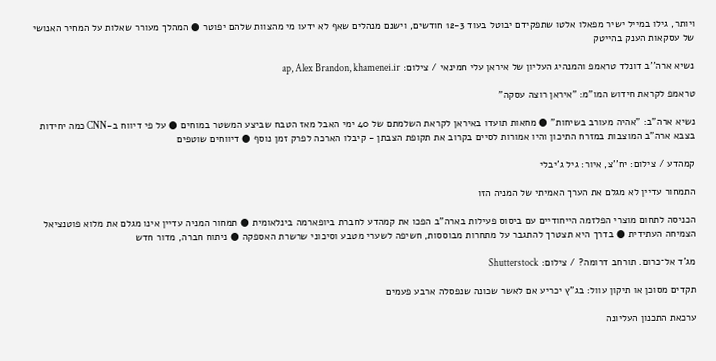ויותר, גילו במייל ישיר מפאלו אלטו שתפקידם יבוטל בעוד 12-3 חודשים, וישנם מנהלים שאף לא ידעו מי מהצוות שלהם יפוטר ● המהלך מעורר שאלות על המחיר האנושי של עסקאות הענק בהייטק

נשיא ארה''ב דונלד טראמפ והמנהיג העליון של איראן עלי חמינאי / צילום: ap, Alex Brandon, khamenei.ir

טראמפ לקראת חידוש המו"מ: "איראן רוצה עסקה"

נשיא ארה"ב: "אהיה מעורב בשיחות" ● מחאות תועדו באיראן לקראת השלמתם של 40 ימי האבל מאז הטבח שביצע המשטר במוחים ● על פי דיווח ב-CNN כמה יחידות בצבא ארה"ב המוצבות במזרח התיכון והיו אמורות לסיים בקרוב את תקופת הצבתן - קיבלו הארכה לפרק זמן נוסף ● דיווחים שוטפים

קמהדע / צילום: יח''צ, איור: גיל ג'יבלי

התמחור עדיין לא מגלם את הערך האמיתי של המניה הזו

הכניסה לתחום מוצרי הפלזמה הייחודיים עם ביסוס פעילות בארה"ב הפכו את קמהדע לחברת ביופארמה בינלאומית ● תמחור המניה עדיין אינו מגלם את מלוא פוטנציאל הצמיחה העתידית ● בדרך היא תצטרך להתגבר על מתחרות מבוססות, חשיפה לשערי מטבע וסיכוני שרשרת האספקה ● ניתוח חברה, מדור חדש

מג'ד אל־כרום. תורחב דרומה? / צילום: Shutterstock

תקדים מסוכן או תיקון עוול: בג"ץ יכריע אם לאשר שכונה שנפסלה ארבע פעמים

ערכאת התכנון העליונה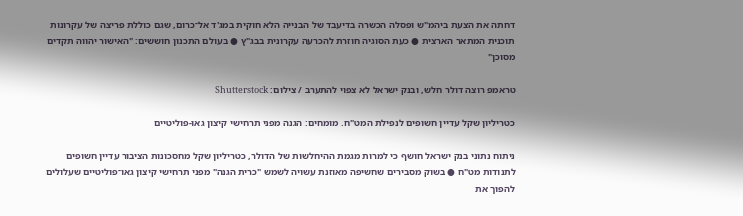דחתה את הצעת ביהמ"ש ופסלה הכשרה בדיעבד של הבנייה הלא חוקית במג'ד אל־כרום, שגם כוללת פריצה של עקרונות תוכנית המתאר הארצית ● כעת הסוגיה חוזרת להכרעה עקרונית בבג"ץ ● בעולם התכנון חוששים: "האישור יהווה תקדים מסוכן"

טראמפ רוצה דולר חלש, ובנק ישראל לא צפוי להתערב / צילום: Shutterstock

כטריליון שקל עדיין חשופים לנפילת המט"ח. מומחים: הגנה מפני תרחישי קיצון גאו-פוליטיים

ניתוח נתוני בנק ישראל חושף כי למרות מגמת ההיחלשות של הדולר, כטריליון שקל מחסכונות הציבור עדיין חשופים לתנודות מט"ח ● בשוק מסבירים שחשיפה מאוזנת עשויה לשמש "כרית הגנה" מפני תרחישי קיצון גאו־פוליטיים שעלולים להפוך את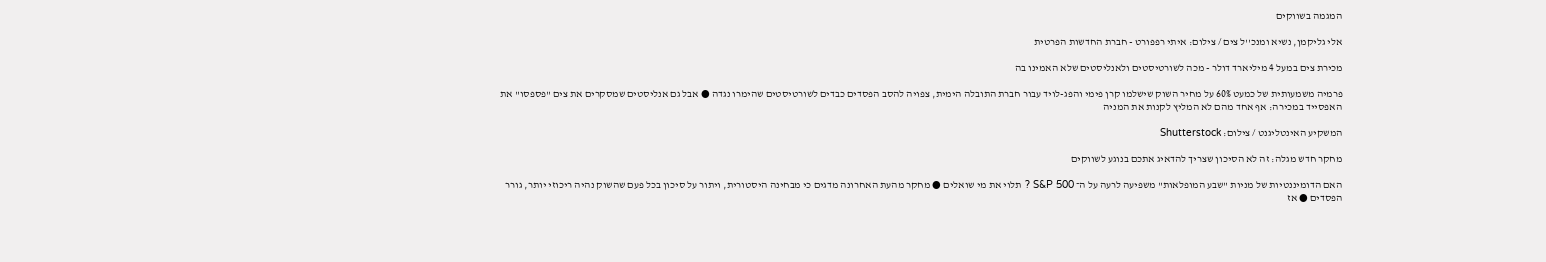המגמה בשווקים

אלי גליקמן, נשיא ומנכ''ל צים / צילום: איתי רפפורט - חברת החדשות הפרטית

מכירת צים במעל 4 מיליארד דולר - מכה לשורטיסטים ולאנליסטים שלא האמינו בה

פרמיה משמעותית של כמעט 60% על מחיר השוק שישלמו קרן פימי והפג-לויד עבור חברת התובלה הימית, צפויה להסב הפסדים כבדים לשורטיסטים שהימרו נגדה ● אבל גם אנליסטים שמסקרים את צים "פספסו" את האפסייד במכירה: אף אחד מהם לא המליץ לקנות את המניה

המשקיע האינטליגנט / צילום: Shutterstock

מחקר חדש מגלה: זה לא הסיכון שצריך להדאיג אתכם בנוגע לשווקים

האם הדומיננטיות של מניות "שבע המופלאות" משפיעה לרעה על ה־ S&P 500 ? תלוי את מי שואלים ● מחקר מהעת האחרונה מדגים כי מבחינה היסטורית, ויתור על סיכון בכל פעם שהשוק נהיה ריכוזי יותר, גורר הפסדים ● אז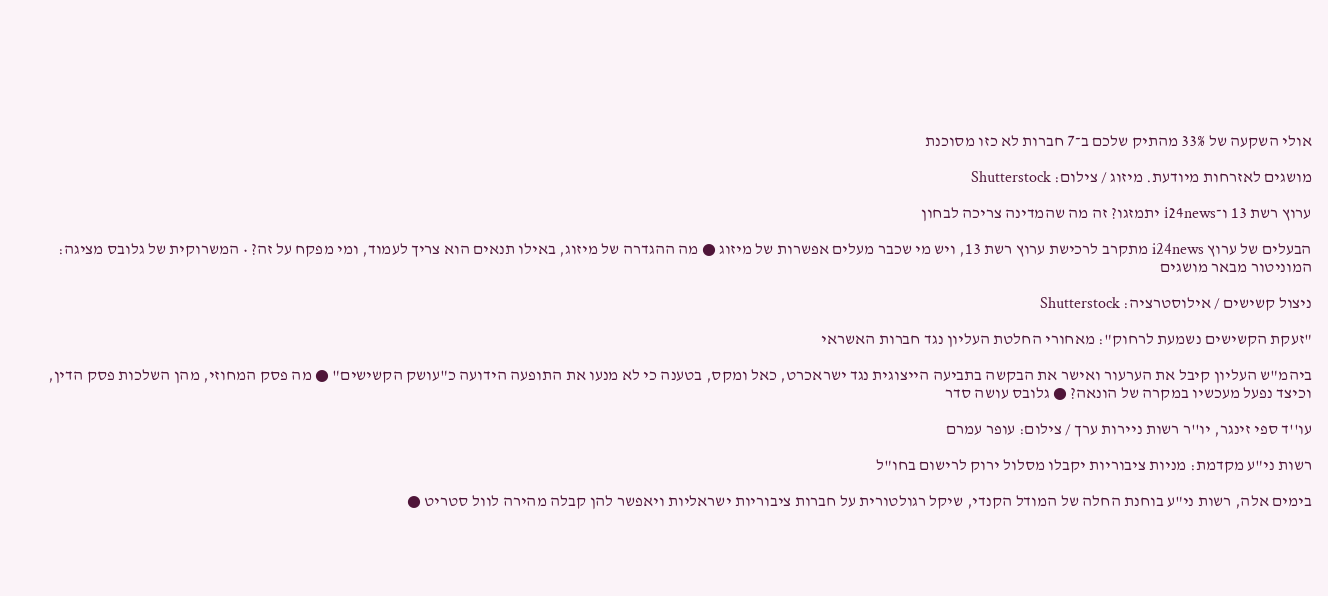אולי השקעה של 33% מהתיק שלכם ב־7 חברות לא כזו מסוכנת

מושגים לאזרחות מיודעת. מיזוג / צילום: Shutterstock

ערוץ רשת 13 ו־i24news יתמזגו? זה מה שהמדינה צריכה לבחון

הבעלים של ערוץ i24news מתקרב לרכישת ערוץ רשת 13, ויש מי שכבר מעלים אפשרות של מיזוג ● מה ההגדרה של מיזוג, באילו תנאים הוא צריך לעמוד, ומי מפקח על זה? • המשרוקית של גלובס מציגה: המוניטור מבאר מושגים

ניצול קשישים / אילוסטרציה: Shutterstock

"זעקת הקשישים נשמעת לרחוק": מאחורי החלטת העליון נגד חברות האשראי

ביהמ"ש העליון קיבל את הערעור ואישר את הבקשה בתביעה הייצוגית נגד ישראכרט, כאל ומקס, בטענה כי לא מנעו את התופעה הידועה כ"עושק הקשישים" ● מה פסק המחוזי, מהן השלכות פסק הדין, וכיצד נפעל מעכשיו במקרה של הונאה? ● גלובס עושה סדר

עו''ד ספי זינגר, יו''ר רשות ניירות ערך / צילום: עופר עמרם

רשות ני"ע מקדמת: מניות ציבוריות יקבלו מסלול ירוק לרישום בחו"ל

בימים אלה, רשות ני"ע בוחנת החלה של המודל הקנדי, שיקל רגולטורית על חברות ציבוריות ישראליות ויאפשר להן קבלה מהירה לוול סטריט ●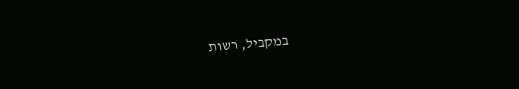במקביל, רשות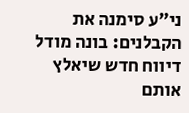ני"ע סימנה את הקבלנים: בונה מודל דיווח חדש שיאלץ אותם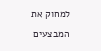למחוק את המבצעים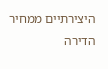היצירתיים ממחיר הדירה